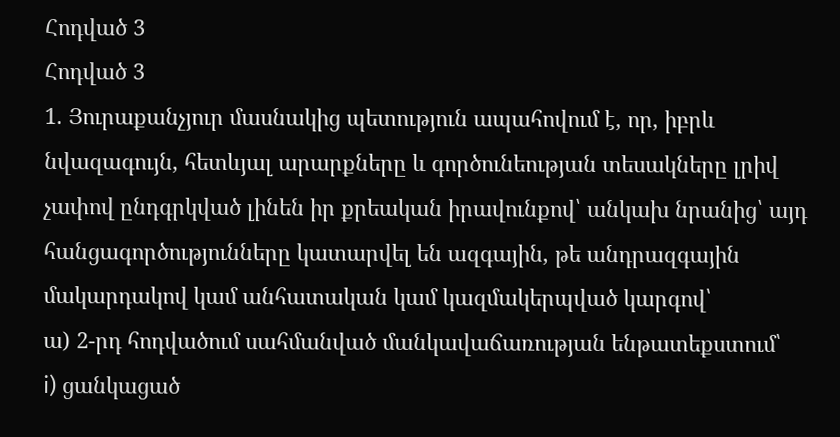Հոդված 3
Հոդված 3
1. Յուրաքանչյուր մասնակից պետություն ապահովում է, որ, իբրև նվազագույն, հետևյալ արարքները և գործունեության տեսակները լրիվ չափով ընդգրկված լինեն իր քրեական իրավունքով՝ անկախ նրանից՝ այդ հանցագործությունները կատարվել են ազգային, թե անդրազգային մակարդակով կամ անհատական կամ կազմակերպված կարգով՝
ա) 2-րդ հոդվածում սահմանված մանկավաճառության ենթատեքստում՝
i) ցանկացած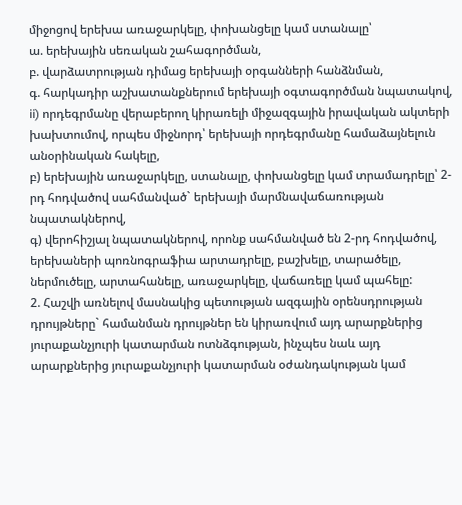միջոցով երեխա առաջարկելը, փոխանցելը կամ ստանալը՝
ա. երեխային սեռական շահագործման,
բ. վարձատրության դիմաց երեխայի օրգանների հանձնման,
գ. հարկադիր աշխատանքներում երեխայի օգտագործման նպատակով,
ii) որդեգրմանը վերաբերող կիրառելի միջազգային իրավական ակտերի խախտումով, որպես միջնորդ՝ երեխայի որդեգրմանը համաձայնելուն անօրինական հակելը,
բ) երեխային առաջարկելը, ստանալը, փոխանցելը կամ տրամադրելը՝ 2-րդ հոդվածով սահմանված` երեխայի մարմնավաճառության նպատակներով,
գ) վերոհիշյալ նպատակներով, որոնք սահմանված են 2-րդ հոդվածով, երեխաների պոռնոգրաֆիա արտադրելը, բաշխելը, տարածելը, ներմուծելը, արտահանելը, առաջարկելը, վաճառելը կամ պահելը:
2. Հաշվի առնելով մասնակից պետության ազգային օրենսդրության դրույթները` համանման դրույթներ են կիրառվում այդ արարքներից յուրաքանչյուրի կատարման ոտնձգության, ինչպես նաև այդ արարքներից յուրաքանչյուրի կատարման օժանդակության կամ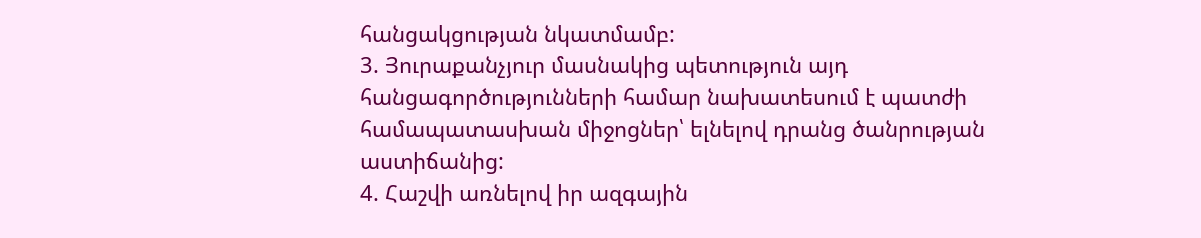հանցակցության նկատմամբ:
3. Յուրաքանչյուր մասնակից պետություն այդ հանցագործությունների համար նախատեսում է պատժի համապատասխան միջոցներ՝ ելնելով դրանց ծանրության աստիճանից:
4. Հաշվի առնելով իր ազգային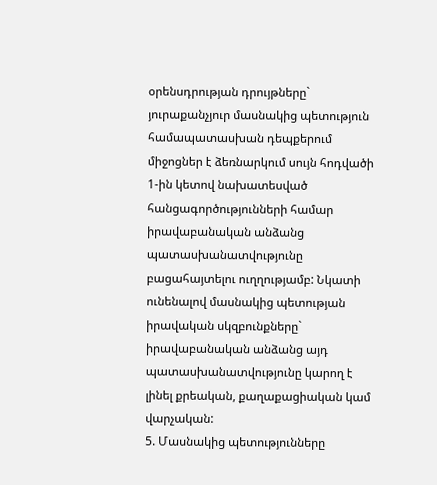օրենսդրության դրույթները` յուրաքանչյուր մասնակից պետություն համապատասխան դեպքերում միջոցներ է ձեռնարկում սույն հոդվածի 1-ին կետով նախատեսված հանցագործությունների համար իրավաբանական անձանց պատասխանատվությունը բացահայտելու ուղղությամբ: Նկատի ունենալով մասնակից պետության իրավական սկզբունքները` իրավաբանական անձանց այդ պատասխանատվությունը կարող է լինել քրեական, քաղաքացիական կամ վարչական:
5. Մասնակից պետությունները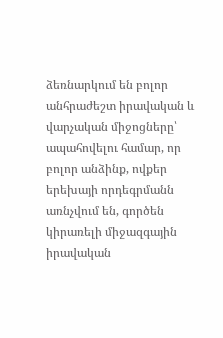ձեռնարկում են բոլոր անհրաժեշտ իրավական և վարչական միջոցները՝ ապահովելու համար, որ բոլոր անձինք, ովքեր երեխայի որդեգրմանն առնչվում են, գործեն կիրառելի միջազգային իրավական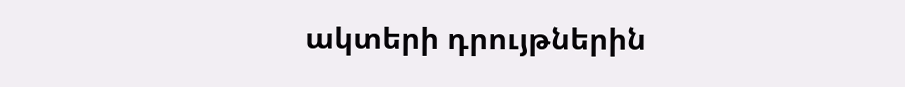ակտերի դրույթներին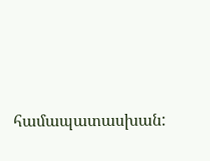համապատասխան: